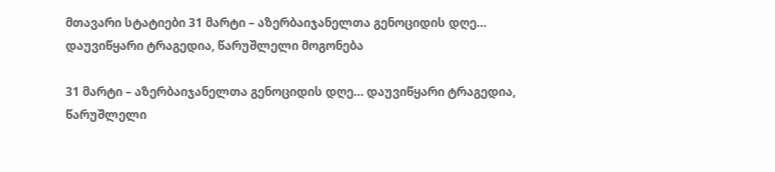მთავარი სტატიები 31 მარტი – აზერბაიჯანელთა გენოციდის დღე… დაუვიწყარი ტრაგედია, წარუშლელი მოგონება

31 მარტი – აზერბაიჯანელთა გენოციდის დღე… დაუვიწყარი ტრაგედია, წარუშლელი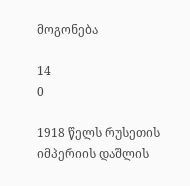მოგონება

14
0

1918 წელს რუსეთის იმპერიის დაშლის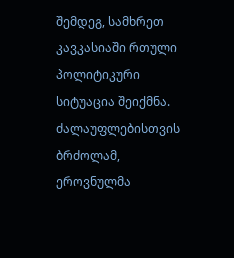შემდეგ, სამხრეთ კავკასიაში რთული პოლიტიკური სიტუაცია შეიქმნა. ძალაუფლებისთვის ბრძოლამ, ეროვნულმა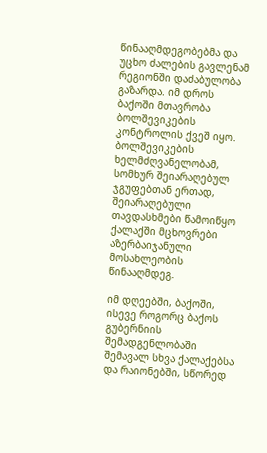წინააღმდეგობებმა და უცხო ძალების გავლენამ რეგიონში დაძაბულობა გაზარდა. იმ დროს ბაქოში მთავრობა ბოლშევიკების კონტროლის ქვეშ იყო. ბოლშევიკების ხელმძღვანელობამ, სომხურ შეიარაღებულ ჯგუფებთან ერთად, შეიარაღებული თავდასხმები წამოიწყო ქალაქში მცხოვრები აზერბაიჯანული მოსახლეობის წინააღმდეგ.

იმ დღეებში, ბაქოში, ისევე როგორც ბაქოს გუბერნიის შემადგენლობაში შემავალ სხვა ქალაქებსა და რაიონებში, სწორედ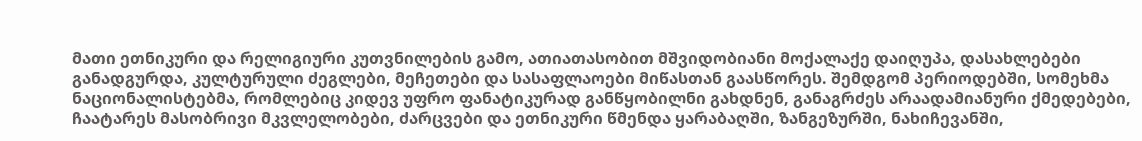მათი ეთნიკური და რელიგიური კუთვნილების გამო, ათიათასობით მშვიდობიანი მოქალაქე დაიღუპა, დასახლებები განადგურდა, კულტურული ძეგლები, მეჩეთები და სასაფლაოები მიწასთან გაასწორეს. შემდგომ პერიოდებში, სომეხმა ნაციონალისტებმა, რომლებიც კიდევ უფრო ფანატიკურად განწყობილნი გახდნენ, განაგრძეს არაადამიანური ქმედებები, ჩაატარეს მასობრივი მკვლელობები, ძარცვები და ეთნიკური წმენდა ყარაბაღში, ზანგეზურში, ნახიჩევანში,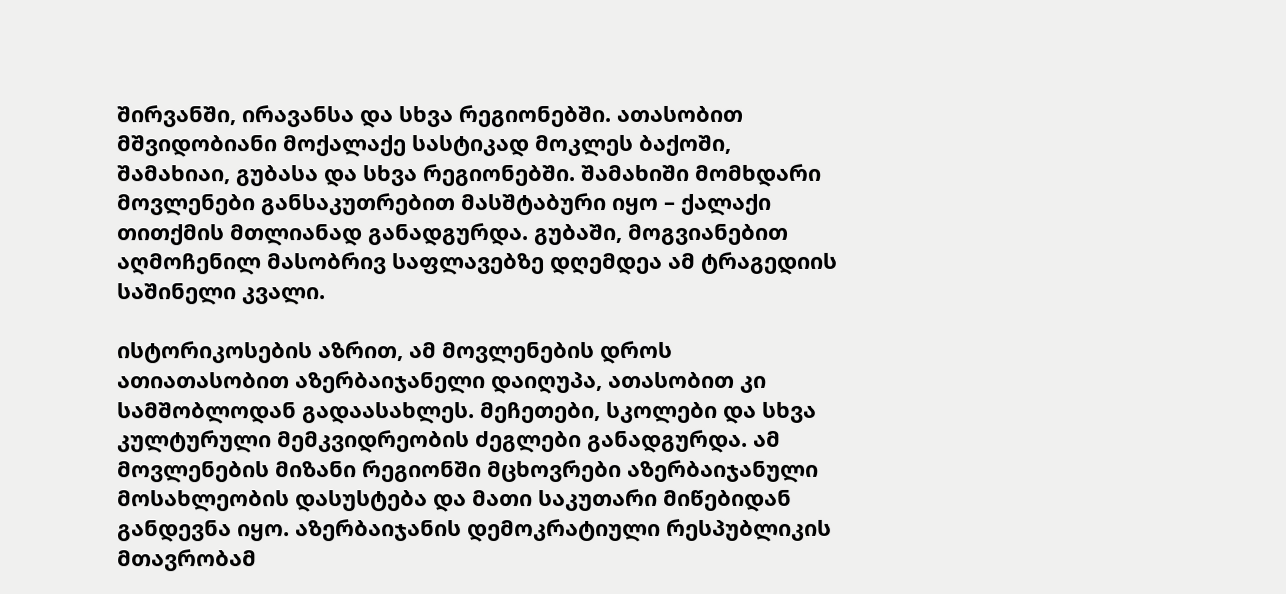შირვანში, ირავანსა და სხვა რეგიონებში. ათასობით მშვიდობიანი მოქალაქე სასტიკად მოკლეს ბაქოში, შამახიაი, გუბასა და სხვა რეგიონებში. შამახიში მომხდარი მოვლენები განსაკუთრებით მასშტაბური იყო – ქალაქი თითქმის მთლიანად განადგურდა. გუბაში, მოგვიანებით აღმოჩენილ მასობრივ საფლავებზე დღემდეა ამ ტრაგედიის საშინელი კვალი.

ისტორიკოსების აზრით, ამ მოვლენების დროს ათიათასობით აზერბაიჯანელი დაიღუპა, ათასობით კი სამშობლოდან გადაასახლეს. მეჩეთები, სკოლები და სხვა კულტურული მემკვიდრეობის ძეგლები განადგურდა. ამ მოვლენების მიზანი რეგიონში მცხოვრები აზერბაიჯანული მოსახლეობის დასუსტება და მათი საკუთარი მიწებიდან განდევნა იყო. აზერბაიჯანის დემოკრატიული რესპუბლიკის მთავრობამ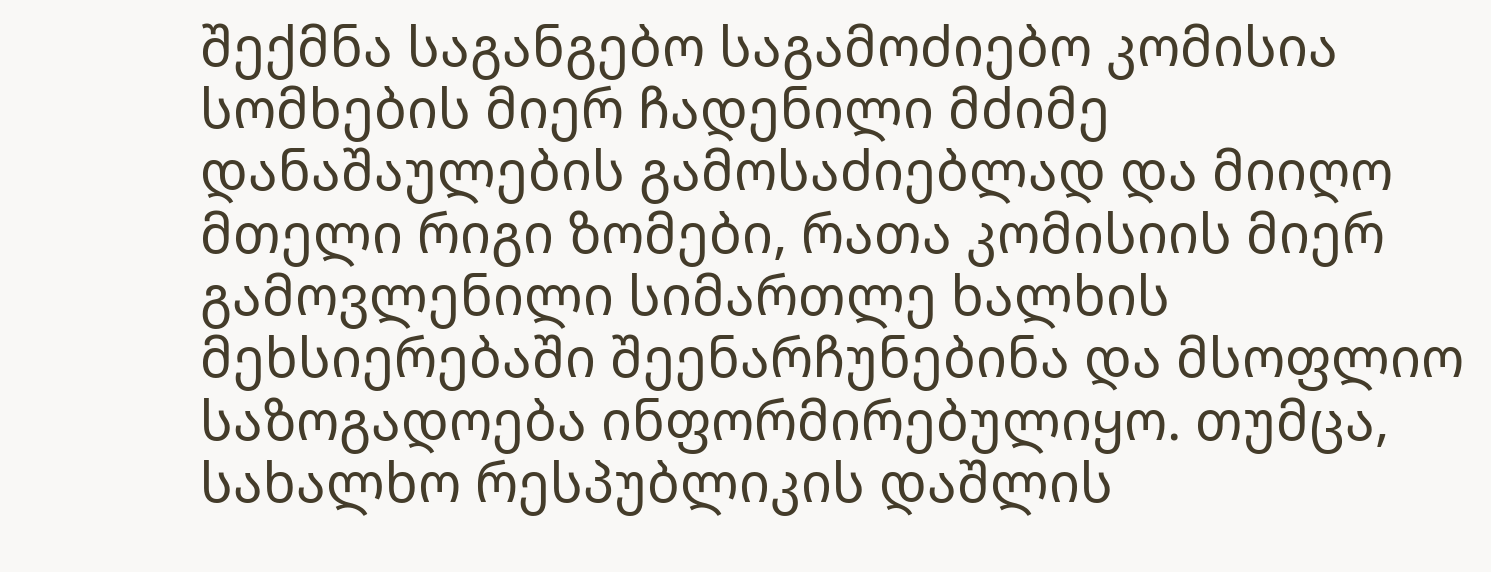შექმნა საგანგებო საგამოძიებო კომისია სომხების მიერ ჩადენილი მძიმე დანაშაულების გამოსაძიებლად და მიიღო მთელი რიგი ზომები, რათა კომისიის მიერ გამოვლენილი სიმართლე ხალხის მეხსიერებაში შეენარჩუნებინა და მსოფლიო საზოგადოება ინფორმირებულიყო. თუმცა, სახალხო რესპუბლიკის დაშლის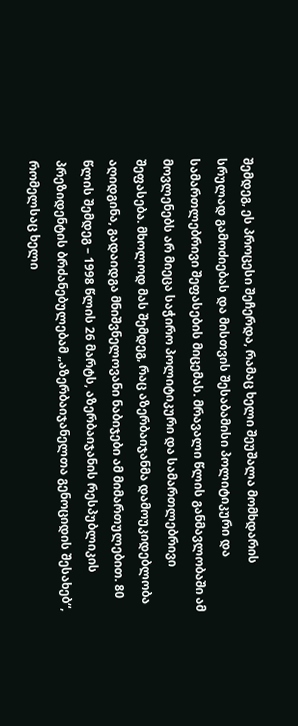შემდეგ, ეს პროცესი შეჩერდა, რამაც ხელი შეუშალა მომხდარის სრულად გამოძიებას და მისთვის შესაბამისი პოლიტიკური და სამართლებრივი შეფასების მიცემას. მრავალი წლის განმავლობაში ამ მოვლენებს არ მიეცა საჭირო პოლიტიკური და სამართლებრივი შეფასება. მხოლოდ მას შემდეგ, რაც აზერბაიჯანმა დამოუკიდებლობა აღიდგინა, გადაიდგა მნიშვნელოვანი ნაბიჯები ამ მიმართულებით. 80 წლის შემდეგ – 1998 წლის 26 მარტს, აზერბაიჯანის რესპუბლიკის პრეზიდენტის ბრძანებულებამ „აზერბაიჯანელთა გენოციდის შესახებ“, რომელსაც ხელი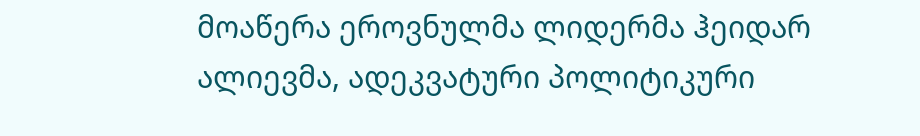მოაწერა ეროვნულმა ლიდერმა ჰეიდარ ალიევმა, ადეკვატური პოლიტიკური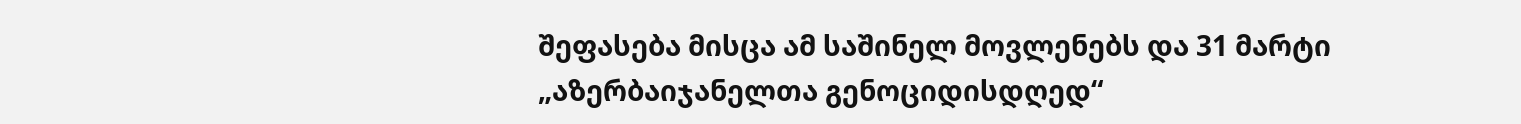შეფასება მისცა ამ საშინელ მოვლენებს და 31 მარტი „აზერბაიჯანელთა გენოციდისდღედ“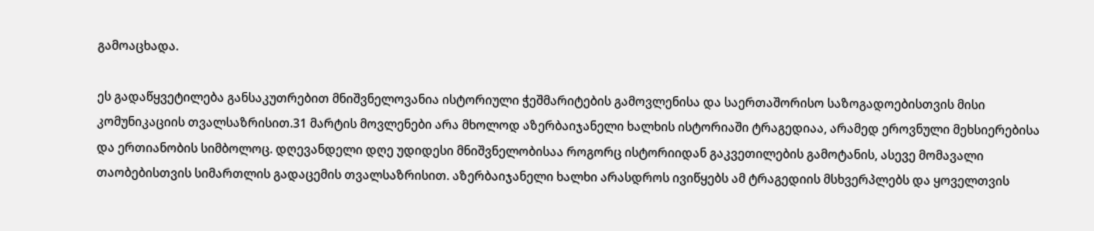გამოაცხადა.

ეს გადაწყვეტილება განსაკუთრებით მნიშვნელოვანია ისტორიული ჭეშმარიტების გამოვლენისა და საერთაშორისო საზოგადოებისთვის მისი კომუნიკაციის თვალსაზრისით.31 მარტის მოვლენები არა მხოლოდ აზერბაიჯანელი ხალხის ისტორიაში ტრაგედიაა, არამედ ეროვნული მეხსიერებისა და ერთიანობის სიმბოლოც. დღევანდელი დღე უდიდესი მნიშვნელობისაა როგორც ისტორიიდან გაკვეთილების გამოტანის, ასევე მომავალი თაობებისთვის სიმართლის გადაცემის თვალსაზრისით. აზერბაიჯანელი ხალხი არასდროს ივიწყებს ამ ტრაგედიის მსხვერპლებს და ყოველთვის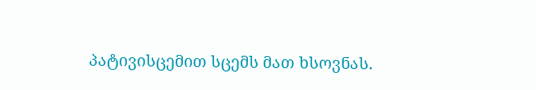პატივისცემით სცემს მათ ხსოვნას.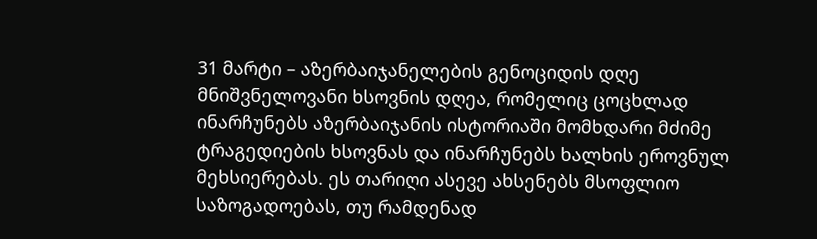31 მარტი – აზერბაიჯანელების გენოციდის დღე მნიშვნელოვანი ხსოვნის დღეა, რომელიც ცოცხლად ინარჩუნებს აზერბაიჯანის ისტორიაში მომხდარი მძიმე ტრაგედიების ხსოვნას და ინარჩუნებს ხალხის ეროვნულ მეხსიერებას. ეს თარიღი ასევე ახსენებს მსოფლიო საზოგადოებას, თუ რამდენად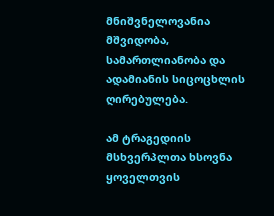მნიშვნელოვანია მშვიდობა, სამართლიანობა და ადამიანის სიცოცხლის ღირებულება.

ამ ტრაგედიის მსხვერპლთა ხსოვნა ყოველთვის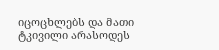იცოცხლებს და მათი ტკივილი არასოდეს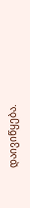დაივიწყება.